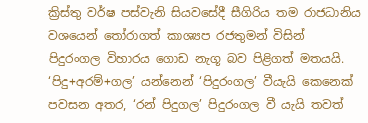ක්‍රිස්තු වර්ෂ පස්වැනි සියවසේදී සීගිරිය තම රාජධානිය වශයෙන් තෝරාගත් කාශ්‍යප රජතුමන් විසින් පිදුරංගල විහාරය ගොඩ නැගූ බව පිළිගත් මතයයි. ‘පිදු+අරම්+ගල’ යන්නෙන් ‘පිදුරංගල’ වීයැයි කෙනෙක් පවසන අතර, ‘රන් පිදුගල’ පිදුරංගල වී යැයි තවත්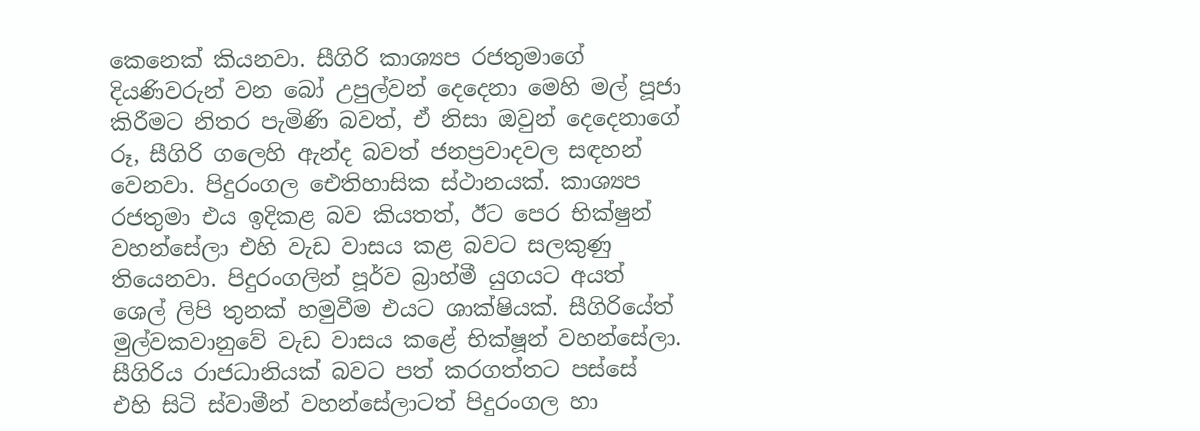කෙනෙක් කියනවා. සීගිරි කාශ්‍යප රජතුමාගේ දියණිවරුන් වන බෝ උපුල්වන් දෙදෙනා මෙහි මල් පූජා කිරීමට නිතර පැමිණි බවත්, ඒ නිසා ඔවුන් දෙදෙනාගේ රූ, සීගිරි ගලෙහි ඇන්ද බවත් ජනප්‍රවාදවල සඳහන් වෙනවා. පිදුරංගල ඓතිහාසික ස්ථානයක්. කාශ්‍යප රජතුමා එය ඉදිකළ බව කියතත්, ඊට පෙර භික්ෂුන් වහන්සේලා එහි වැඩ වාසය කළ බවට සලකුණු තියෙනවා. පිදුරංගලින් පූර්ව බ්‍රාහ්මී යුගයට අයත් ශෙල් ලිපි තුනක් හමුවීම එයට ශාක්ෂියක්. සීගිරියේත් මුල්වකවානුවේ වැඩ වාසය කළේ භික්ෂූන් වහන්සේලා. සීගිරිය රාජධානියක් බවට පත් කරගත්තට පස්සේ එහි සිටි ස්වාමීන් වහන්සේලාටත් පිදුරංගල හා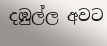දඹුල්ල අවට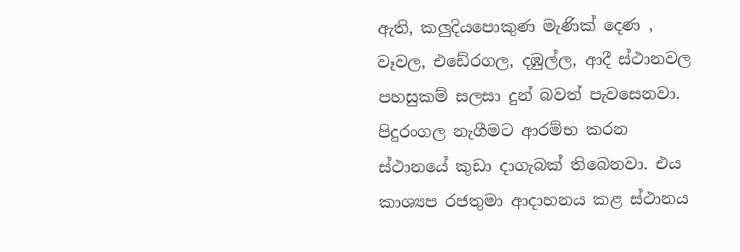ඇති, කලුදියපොකුණ මැණික් දෙණ , වෑවල, එඩේරගල, දඹුල්ල, ආදී ස්ථානවල පහසුකම් සලසා දුන් බවත් පැවසෙනවා. පිදුරංගල නැගීමට ආරම්භ කරන ස්ථානයේ කුඩා දාගැබක් තිබෙනවා. එය කාශ්‍යප රජතුමා ආදාහනය කළ ස්ථානය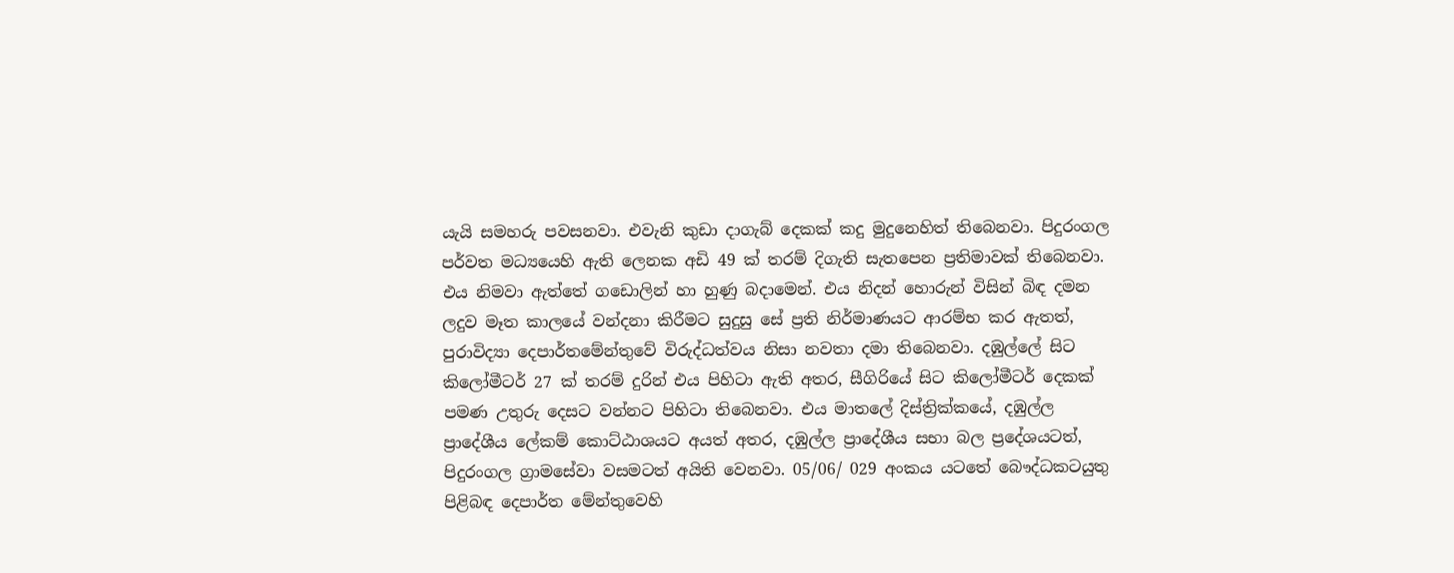යැයි සමහරු පවසනවා. එවැනි කුඩා දාගැබ් දෙකක් කදු මුදුනෙහිත් තිබෙනවා. පිදුරංගල පර්වත මධ්‍යයෙහි ඇති ලෙනක අඩි 49 ක් තරම් දිගැති සැතපෙන ප්‍රතිමාවක් තිබෙනවා. එය නිමවා ඇත්තේ ගඩොලින් හා හුණු බදාමෙන්. එය නිදන් හොරුන් විසින් බිඳ දමන ලදුව මෑත කාලයේ වන්දනා කිරීමට සුදුසු සේ ප්‍රති නිර්මාණයට ආරම්භ කර ඇතත්, පුරාවිද්‍යා දෙපාර්තමේන්තුවේ විරුද්ධත්වය නිසා නවතා දමා තිබෙනවා. දඹුල්ලේ සිට කිලෝමීටර් 27 ක් තරම් දුරින් එය පිහිටා ඇති අතර, සීගිරියේ සිට කිලෝමීටර් දෙකක් පමණ උතුරු දෙසට වන්නට පිහිටා තිබෙනවා. එය මාතලේ දිස්ත්‍රික්කයේ, දඹුල්ල ප්‍රාදේශීය ලේකම් කොට්ඨාශයට අයත් අතර, දඹුල්ල ප්‍රාදේශීය සභා බල ප්‍රදේශයටත්, පිදුරංගල ග්‍රාමසේවා වසමටත් අයිති වෙනවා. 05/06/ 029 අංකය යටතේ බෞද්ධකටයුතු පිළිබඳ දෙපාර්ත මේන්තුවෙහි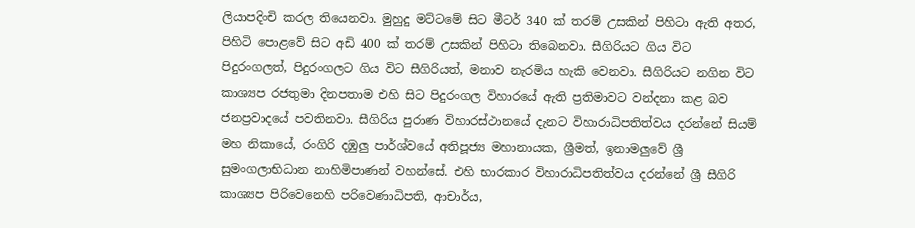ලියාපදිංචි කරල තියෙනවා. මුහුදු මට්ටමේ සිට මීටර් 340 ක් තරම් උසකින් පිහිටා ඇති අතර, පිහිටි පොළවේ සිට අඩි 400 ක් තරම් උසකින් පිහිටා තිබෙනවා. සීගිරියට ගිය විට පිදුරංගලත්, පිදුරංගලට ගිය විට සීගිරියත්, මනාව නැරමිය හැකි වෙනවා. සීගිරියට නගින විට කාශ්‍යප රජතුමා දිනපතාම එහි සිට පිදුරංගල විහාරයේ ඇති ප්‍රතිමාවට වන්දනා කළ බව ජනප්‍රවාදයේ පවතිනවා. සීගිරිය පුරාණ විහාරස්ථානයේ දැනට විහාරාධිපතිත්වය දරන්නේ සියම් මහ නිකායේ, රංගිරි දඹුලු පාර්ශ්වයේ අතිපූජ්‍ය මහානායක, ශ්‍රීමත්, ඉනාමලුවේ ශ්‍රී සුමංගලාභිධාන නාහිමිපාණන් වහන්සේ. එහි භාරකාර විහාරාධිපතිත්වය දරන්නේ ශ්‍රී සීගිරි කාශ්‍යප පිරිවෙනෙහි පරිවෙණාධිපති, ආචාර්ය,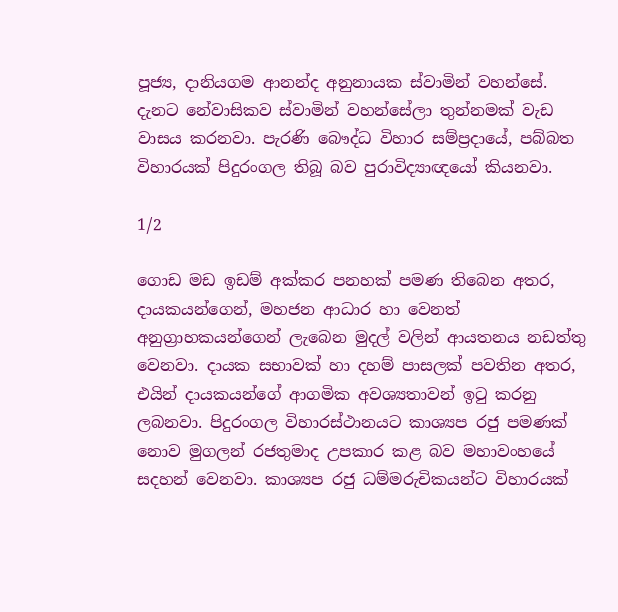පූජ්‍ය, දානියගම ආනන්ද අනුනායක ස්වාමින් වහන්සේ. දැනට නේවාසිකව ස්වාමින් වහන්සේලා තුන්නමක් වැඩ වාසය කරනවා. පැරණි බෞද්ධ විහාර සම්ප්‍රදායේ, පබ්බත විහාරයක් පිදුරංගල තිබූ බව පුරාවිද්‍යාඥයෝ කියනවා.

1/2

ගොඩ මඩ ඉඩම් අක්කර පනහක් පමණ තිබෙන අතර, දායකයන්ගෙන්, මහජන ආධාර හා වෙනත් අනුග්‍රාහකයන්ගෙන් ලැබෙන මුදල් වලින් ආයතනය නඩත්තු වෙනවා. දායක සභාවක් හා දහම් පාසලක් පවතින අතර, එයින් දායකයන්ගේ ආගමික අවශ්‍යතාවන් ඉටු කරනු ලබනවා. පිදුරංගල විහාරස්ථානයට කාශ්‍යප රජු පමණක් නොව මුගලන් රජතුමාද උපකාර කළ බව මහාවංහයේ සදහන් වෙනවා. කාශ්‍යප රජු ධම්මරුචිකයන්ට විහාරයක්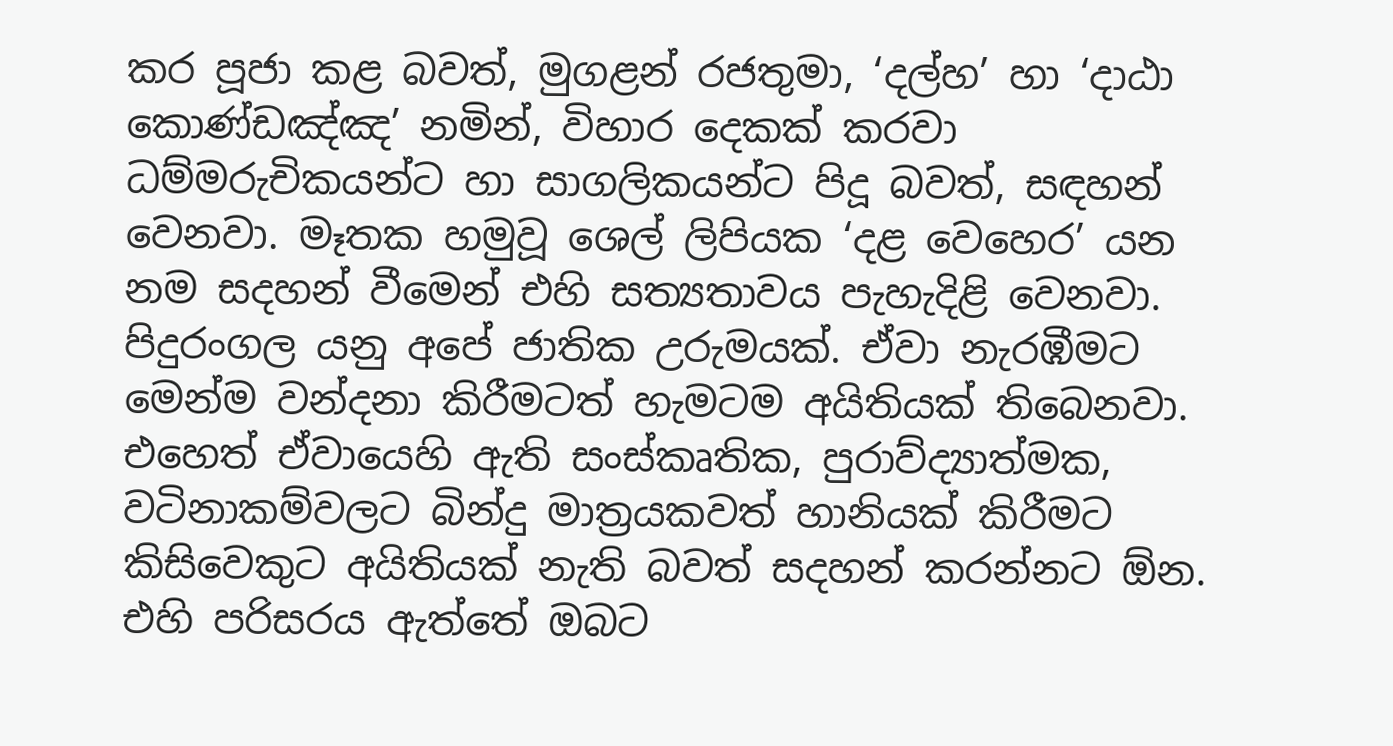කර පූජා කළ බවත්, මුගළන් රජතුමා, ‘දල්හ’ හා ‘දාඨා කොණ්ඩඤ්ඤ’ නමින්, විහාර දෙකක් කරවා ධම්මරුචිකයන්ට හා සාගලිකයන්ට පිදූ බවත්, සඳහන් වෙනවා. මෑතක හමුවූ ශෙල් ලිපියක ‘දළ වෙහෙර’ යන නම සදහන් වීමෙන් එහි සත්‍යතාවය පැහැදිළි වෙනවා. පිදුරංගල යනු අපේ ජාතික උරුමයක්. ඒවා නැරඹීමට මෙන්ම වන්දනා කිරීමටත් හැමටම අයිතියක් තිබෙනවා. එහෙත් ඒවායෙහි ඇති සංස්කෘතික, පුරාව්ද්‍යාත්මක, වටිනාකම්වලට බින්දු මාත්‍රයකවත් හානියක් කිරීමට කිසිවෙකුට අයිතියක් නැති බවත් සදහන් කරන්නට ඕන. එහි පරිසරය ඇත්තේ ඔබට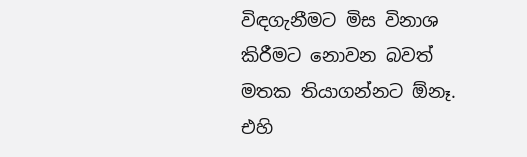විඳගැනීමට මිස විනාශ කිරීමට නොවන බවත් මතක තියාගන්නට ඕනෑ. එහි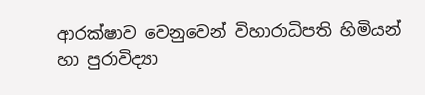ආරක්ෂාව වෙනුවෙන් විහාරාධිපති හිමියන් හා පුරාවිද්‍යා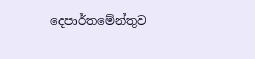දෙපාර්තමේන්තුව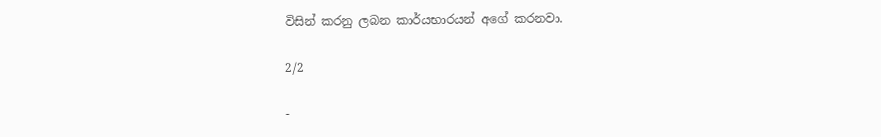විසින් කරනු ලබන කාර්යභාරයන් අගේ කරනවා.

2/2

-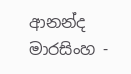ආනන්ද මාරසිංහ -